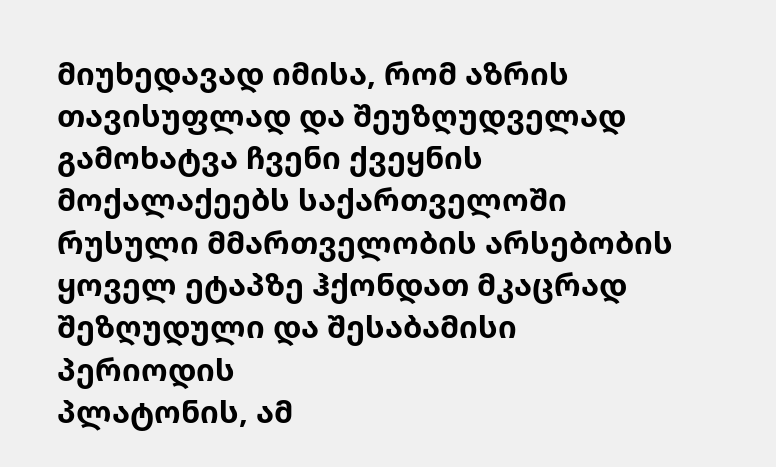მიუხედავად იმისა, რომ აზრის თავისუფლად და შეუზღუდველად გამოხატვა ჩვენი ქვეყნის მოქალაქეებს საქართველოში რუსული მმართველობის არსებობის ყოველ ეტაპზე ჰქონდათ მკაცრად შეზღუდული და შესაბამისი პერიოდის
პლატონის, ამ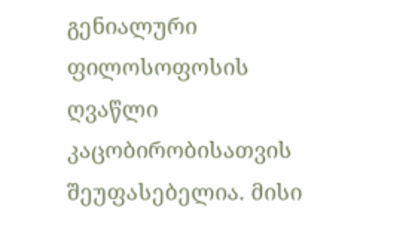გენიალური ფილოსოფოსის ღვაწლი კაცობირობისათვის შეუფასებელია. მისი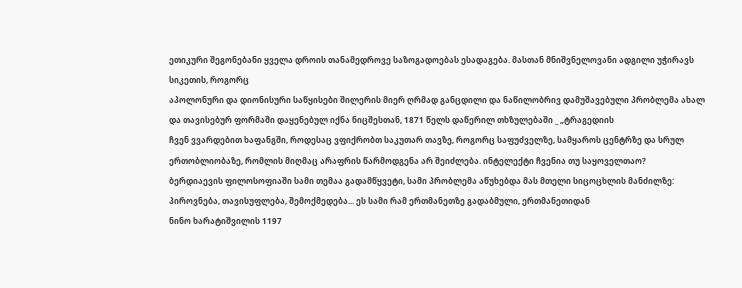ეთიკური შეგონებანი ყველა დროის თანამედროვე საზოგადოებას ესადაგება. მასთან მნიშვნელოვანი ადგილი უჭირავს სიკეთის, როგორც
აპოლონური და დიონისური საწყისები შილერის მიერ ღრმად განცდილი და ნაწილობრივ დამუშავებული პრობლემა ახალ და თავისებურ ფორმაში დაყენებულ იქნა ნიცშესთან, 1871 წელს დაწერილ თხზულებაში _ „ტრაგედიის
ჩვენ ვვარდებით ხაფანგში, როდესაც ვფიქრობთ საკუთარ თავზე, როგორც საფუძველზე, სამყაროს ცენტრზე და სრულ ერთობლიობაზე, რომლის მიღმაც არაფრის წარმოდგენა არ შეიძლება. ინტელექტი ჩვენია თუ საყოველთაო?
ბერდიაევის ფილოსოფიაში სამი თემაა გადამწყვეტი, სამი პრობლემა აწუხებდა მას მთელი სიცოცხლის მანძილზე: პიროვნება, თავისუფლება, შემოქმედება... ეს სამი რამ ერთმანეთზე გადაბმული, ერთმანეთიდან
ნინო ხარატიშვილის 1197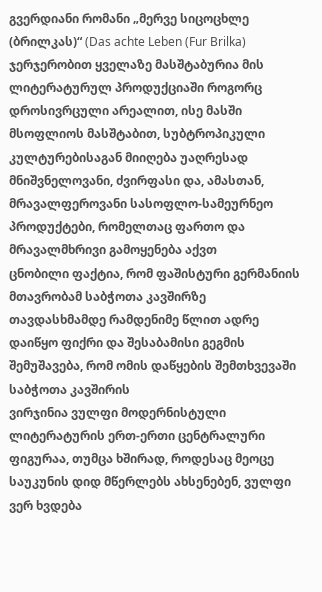გვერდიანი რომანი „მერვე სიცოცხლე (ბრილკას)“ (Das achte Leben (Fur Brilka) ჯერჯერობით ყველაზე მასშტაბურია მის ლიტერატურულ პროდუქციაში როგორც დროსივრცული არეალით, ისე მასში
მსოფლიოს მასშტაბით, სუბტროპიკული კულტურებისაგან მიიღება უაღრესად მნიშვნელოვანი, ძვირფასი და, ამასთან, მრავალფეროვანი სასოფლო-სამეურნეო პროდუქტები, რომელთაც ფართო და მრავალმხრივი გამოყენება აქვთ
ცნობილი ფაქტია, რომ ფაშისტური გერმანიის მთავრობამ საბჭოთა კავშირზე თავდასხმამდე რამდენიმე წლით ადრე დაიწყო ფიქრი და შესაბამისი გეგმის შემუშავება, რომ ომის დაწყების შემთხვევაში საბჭოთა კავშირის
ვირჯინია ვულფი მოდერნისტული ლიტერატურის ერთ-ერთი ცენტრალური ფიგურაა, თუმცა ხშირად, როდესაც მეოცე საუკუნის დიდ მწერლებს ახსენებენ, ვულფი ვერ ხვდება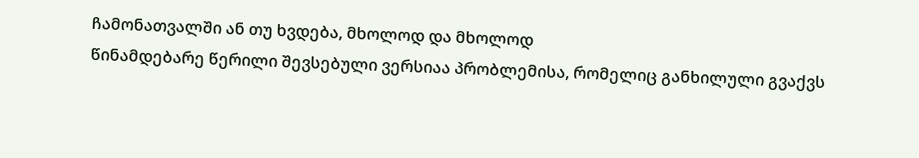ჩამონათვალში ან თუ ხვდება, მხოლოდ და მხოლოდ
წინამდებარე წერილი შევსებული ვერსიაა პრობლემისა, რომელიც განხილული გვაქვს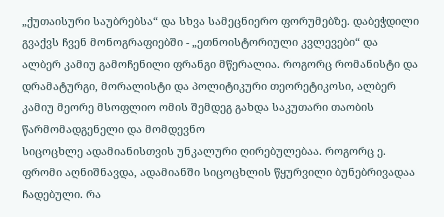„ქუთაისური საუბრებსა“ და სხვა სამეცნიერო ფორუმებზე. დაბეჭდილი გვაქვს ჩვენ მონოგრაფიებში - „ეთნოისტორიული კვლევები“ და
ალბერ კამიუ გამოჩენილი ფრანგი მწერალია. როგორც რომანისტი და დრამატურგი, მორალისტი და პოლიტიკური თეორეტიკოსი, ალბერ კამიუ მეორე მსოფლიო ომის შემდეგ გახდა საკუთარი თაობის წარმომადგენელი და მომდევნო
სიცოცხლე ადამიანისთვის უნკალური ღირებულებაა. როგორც ე. ფრომი აღნიშნავდა, ადამიანში სიცოცხლის წყურვილი ბუნებრივადაა ჩადებული. რა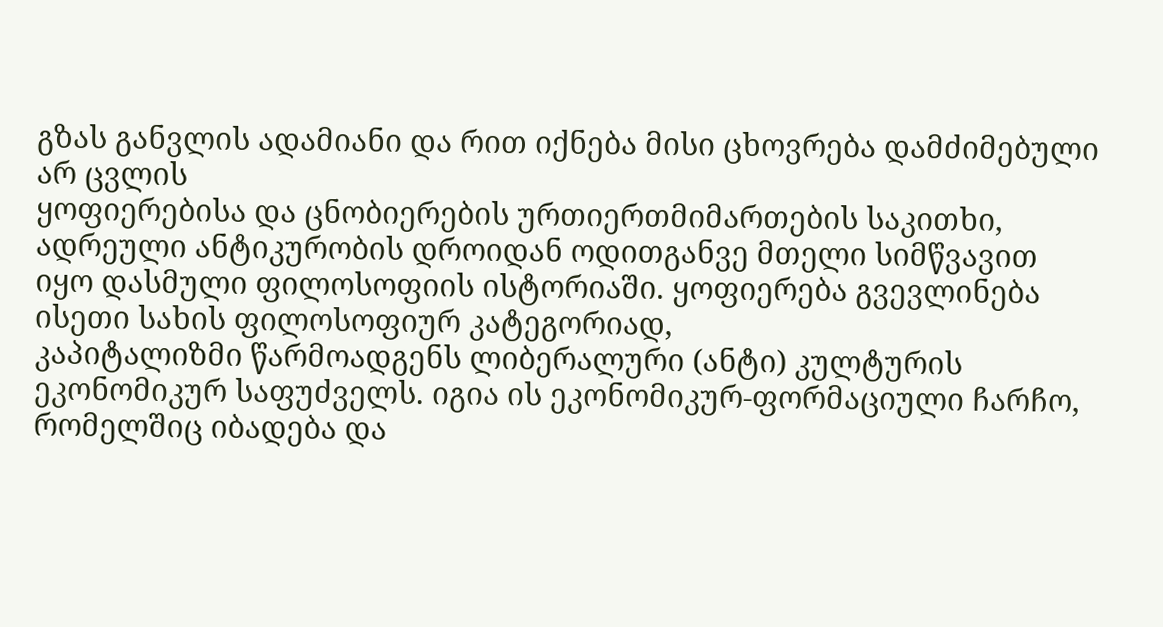გზას განვლის ადამიანი და რით იქნება მისი ცხოვრება დამძიმებული არ ცვლის
ყოფიერებისა და ცნობიერების ურთიერთმიმართების საკითხი, ადრეული ანტიკურობის დროიდან ოდითგანვე მთელი სიმწვავით იყო დასმული ფილოსოფიის ისტორიაში. ყოფიერება გვევლინება ისეთი სახის ფილოსოფიურ კატეგორიად,
კაპიტალიზმი წარმოადგენს ლიბერალური (ანტი) კულტურის ეკონომიკურ საფუძველს. იგია ის ეკონომიკურ-ფორმაციული ჩარჩო, რომელშიც იბადება და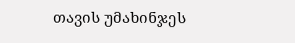თავის უმახინჯეს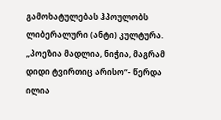გამოხატულებას ჰპოულობს ლიბერალური (ანტი) კულტურა.
„პოეზია მადლია, ნიჭია, მაგრამ დიდი ტვირთიც არისო“- წერდა ილია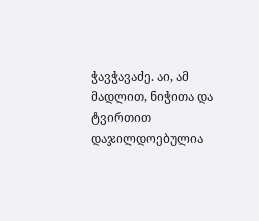ჭავჭავაძე. აი, ამ მადლით, ნიჭითა და ტვირთით დაჯილდოებულია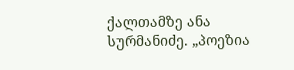ქალთამზე ანა სურმანიძე. „პოეზია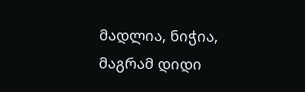მადლია, ნიჭია, მაგრამ დიდი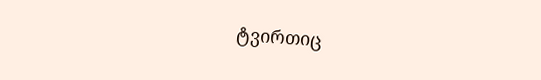ტვირთიც